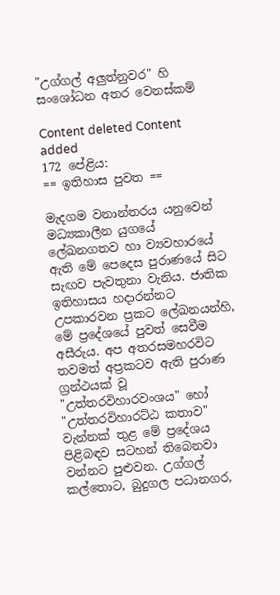"උග්ගල් අලුත්නුවර" හි සංශෝධන අතර වෙනස්කම්

Content deleted Content added
172 පේළිය:
== ඉතිහාස පුවත ==

මැදගම වනාන්තරය යනුවෙන් මධ්‍යකාලීන යුගයේ ලේඛනගතව හා ව්‍යවහාරයේ ඇති මේ පෙදෙස පුරාණයේ සිට සැඟව පැවතුනා වැනිය. ජාතික ඉතිහාසය හදාරන්නට උපකාරවන ප්‍රකට ලේඛනයන්හි, මේ ප්‍රදේශයේ පුවත් සෙවීම අසීරුය. අප අතරසමහරවිට තවමත් අප්‍රකටව ඇති පුරාණ ග්‍රන්ථයක් වූ "උත්තරවිහාරවංශය" හෝ "උත්තරවිහාරට්ඨ කතාව" වැන්නක් තුළ මේ ප්‍රදේශය පිළිබඳව සටහන් තිබෙනවා වන්නට පුළුවන. උග්ගල් කල්තොට, බුදුගල පධානගර,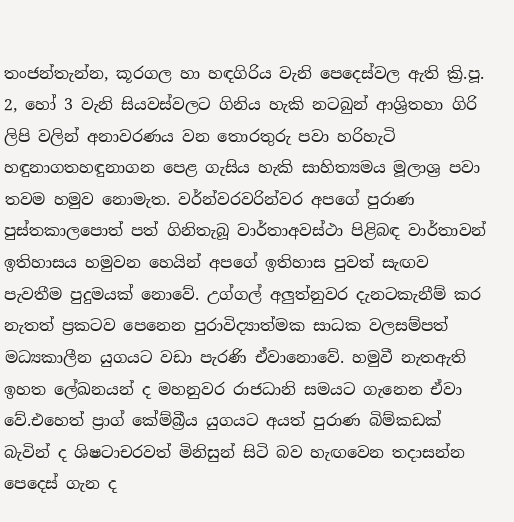තංජන්තැන්න, කූරගල හා හඳගිරිය වැනි පෙදෙස්වල ඇති ක්‍රි.පූ. 2, හෝ 3 වැනි සියවස්වලට ගිනිය හැකි නටබුන් ආශ්‍රිතහා ගිරි ලිපි වලින් අනාවරණය වන තොරතුරු පවා හරිහැටි හඳුනාගතහඳුනාගන පෙළ ගැසිය හැකි සාහිත්‍යමය මූලාශ්‍ර පවා තවම හමුව නොමැත. වර්න්වරවරින්වර අපගේ පුරාණ පුස්තකාලපොත් පත් ගිනිතැබූ වාර්තාඅවස්ථා පිළිබඳ වාර්තාවන් ඉතිහාසය හමුවන හෙයින් අපගේ ඉතිහාස පුවත් සැඟව පැවතීම පුදුමයක් නොවේ. උග්ගල් අලුත්නුවර දැනටකැනීම් කර නැතත් ප්‍රකටව පෙනෙන පුරාවිද්‍යාත්මක සාධක වලසම්පත් මධ්‍යකාලීන යුගයට වඩා පැරණි ඒවානොවේ. හමුවී නැතඇති ඉහත ලේඛනයන් ද මහනුවර රාජධානි සමයට ගැනෙන ඒවා වේ.එහෙත් ප්‍රාග් කේම්බ්‍රීය යුගයට අයත් ‍පුරාණ බිම්කඩක් බැවින් ද ශිෂටාචරවත් මිනිසුන් සිටි බව හැඟවෙන තදාසන්න පෙදෙස් ගැන ද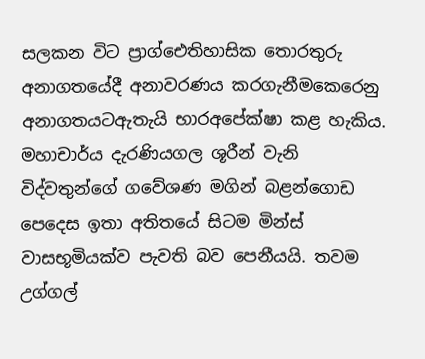සලකන විට ප්‍රාග්ඓතිහාසික තොරතුරු අනාගතයේදී අනාවරණය කරගැනීමකෙරෙනු අනාගතයටඇතැයි භාරඅපේක්ෂා කළ හැකිය. මහාචාර්ය දැරණියගල ශූරීන් වැනි විද්වතුන්ගේ ගවේශණ මගින් බළන්ගොඩ පෙදෙස ඉතා අතිතයේ සිටම මින්ස් වාසභූමියක්ව පැවති බව පෙනීයයි. තවම උග්ගල්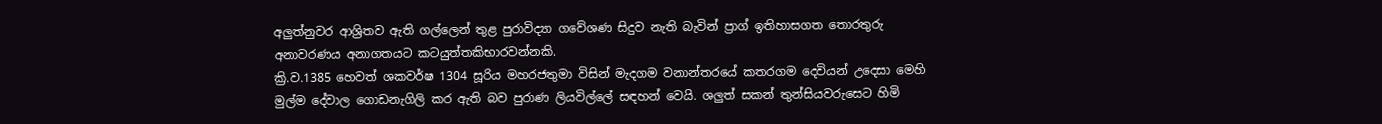අලුත්නුවර ආශ්‍රිතව ඇති ගල්ලෙන් තුළ පුරාවිද්‍යා ගවේශණ සිදුව නැති බැවින් ප්‍රාග් ඉතිහාසගත තොරතුරු අනාවරණය අනාගතයට කටයුත්තකිභාරවන්නකි.
ක්‍රි.ව.1385 හෙවත් ශකවර්ෂ 1304 සූරිය මහරජතුමා විසින් මැදගම වනාන්තරයේ කතරගම දෙවියන් උදෙසා මෙහි මුල්ම දේවාල ගොඩනැගිලි කර ඇති බව පුරාණ ලියවිල්ලේ සඳහන් වෙයි. ශලුත් සකන් තුන්සියවරුසෙට හිමි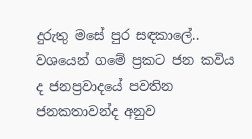දුරුතු මසේ පුර සඳකාලේ.. වශයෙන් ගමේ ප්‍රකට ජන කවිය ද ජනප්‍රවාදයේ පවතින ජනකතාවන්ද අනුව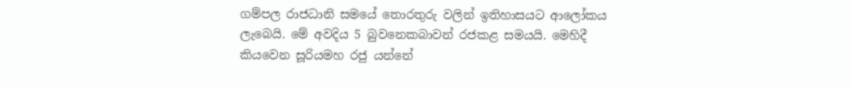ගම්පල රාජධානි සමයේ තොරතුරු වලින් ඉතිහාසයට ආලෝකය ලැබෙයි. මේ අවදිය 5 බුවනෙකබාවන් රජකළ සමයයි. මෙහිදී කියවෙන සූරියමහ රජු යන්නේ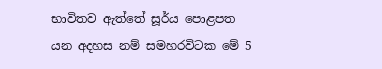භාවිතව ඇත්තේ සූර්ය පොළපත යන අදහස නම් සමහරවිටක මේ 5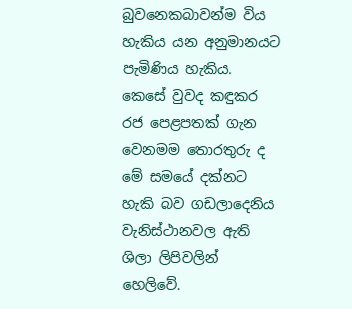බුවනෙකබාවන්ම විය හැකිය යන අනුමානයට පැමිණිය හැකිය. කෙසේ වුවද කඳුකර රජ පෙළපතක් ගැන වෙනමම තොරතුරු ද මේ සමයේ දක්නට හැකි බව ගඩලාදෙනිය වැනිස්ථානවල ඇති ශිලා ලිපිවලින් හෙලිවේ.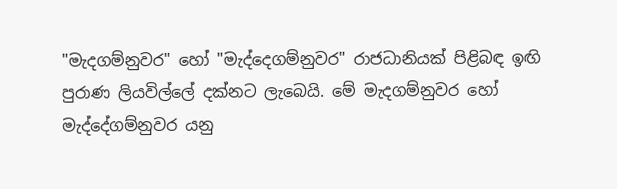"මැදගම්නුවර" හෝ "මැද්දෙගම්නුවර" රාජධානියක් පිළිබඳ ඉඟි පුරාණ ලියවිල්ලේ දක්නට ලැබෙයි. මේ මැදගම්නුවර හෝ මැද්දේගම්නුවර යනු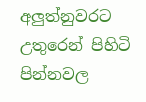අලුත්නුවරට උතුරෙන් පිහිටි පින්නවල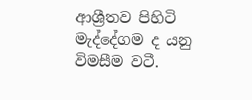ආශ්‍රීතව පිහිටි මැද්දේගම ද යනු විමසීම වටී.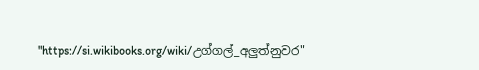"https://si.wikibooks.org/wiki/උග්ගල්_අලුත්නුවර"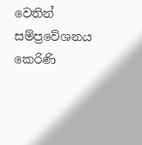වෙතින් සම්ප්‍රවේශනය කෙරිණි